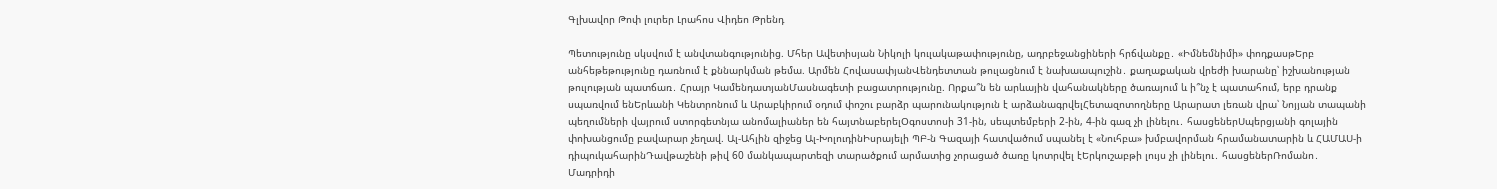Գլխավոր Թոփ լուրեր Լրահոս Վիդեո Թրենդ

Պետությունը սկսվում է անվտանգությունից. Մհեր Ավետիսյան Նիկոլի կուլակաթափությունը, ադրբեջանցիների հրճվանքը․ «Իմնեմնիմի» փոդքասթԵրբ անհեթեթությունը դառնում է քննարկման թեմա. Արմեն ՀովասափյանՎենդետտան թուլացնում է նախաապուշին․ քաղաքական վրեժի խարանը՝ իշխանության թուլության պատճառ․ Հրայր ԿամենդատյանՄասնագետի բացատրությունը. Որքա՞ն են արևային վահանակները ծառայում և ի՞նչ է պատահում, երբ դրանք սպառվում ենԵրևանի Կենտրոնում և Արաբկիրում օդում փոշու բարձր պարունակություն է արձանագրվելՀետազոտողները Արարատ լեռան վրա՝ Նոյյան տապանի պեղումների վայրում ստորգետնյա անոմալիաներ են հայտնաբերելՕգոստոսի 31-ին, սեպտեմբերի 2-ին, 4-ին գազ չի լինելու․ հասցեներՍպերցյանի գոլային փոխանցումը բավարար չեղավ. Ալ-Ահլին զիջեց Ալ-ԽոլուդինԻսրայելի ՊԲ-ն Գազայի հատվածում սպանել է «Նուհբա» խմբավորման հրամանատարին և ՀԱՄԱՍ-ի դիպուկահարինԴավթաշենի թիվ 60 մանկապարտեզի տարածքում արմատից չորացած ծառը կոտրվել էԵրկուշաբթի լույս չի լինելու․ հասցեներՌոմանո․ Մադրիդի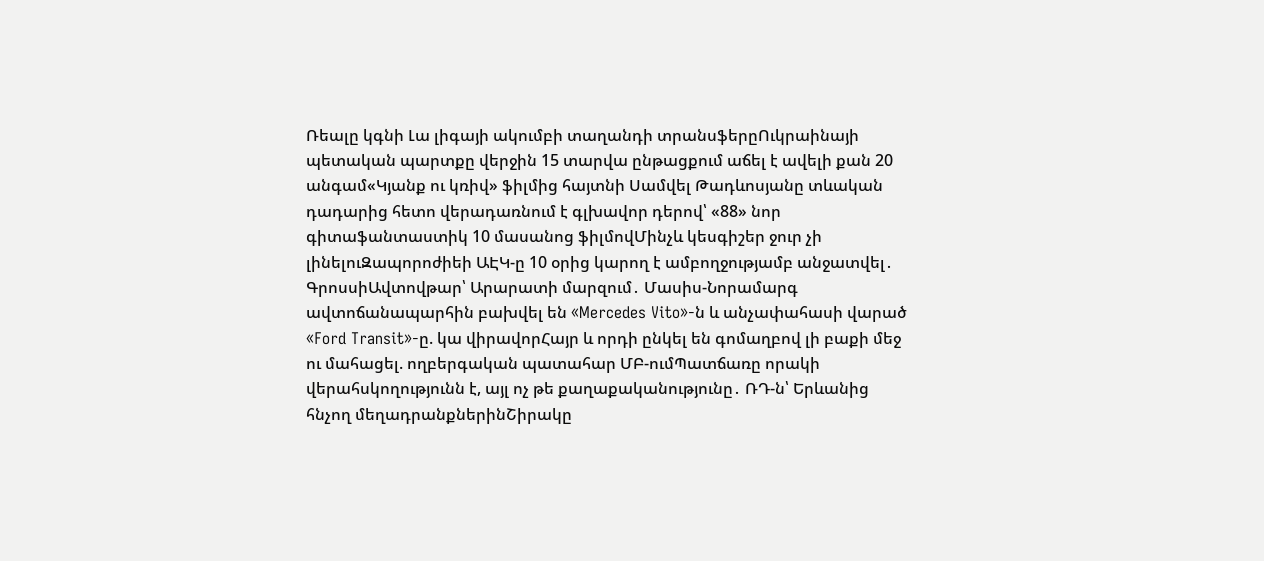Ռեալը կգնի Լա լիգայի ակումբի տաղանդի տրանսֆերըՈւկրաինայի պետական պարտքը վերջին 15 տարվա ընթացքում աճել է ավելի քան 20 անգամ«Կյանք ու կռիվ» ֆիլմից հայտնի Սամվել Թադևոսյանը տևական դադարից հետո վերադառնում է գլխավոր դերով՝ «88» նոր գիտաֆանտաստիկ 10 մասանոց ֆիլմովՄինչև կեսգիշեր ջուր չի լինելուԶապորոժիեի ԱԷԿ-ը 10 օրից կարող է ամբողջությամբ անջատվել․ ԳրոսսիԱվտովթար՝ Արարատի մարզում․ Մասիս-Նորամարգ ավտոճանապարհին բախվել են «Mercedes Vito»-ն և անչափահասի վարած «Ford Transit»-ը. կա վիրավորՀայր և որդի ընկել են գոմաղբով լի բաքի մեջ ու մահացել. ողբերգական պատահար ՄԲ-ումՊատճառը որակի վերահսկողությունն է, այլ ոչ թե քաղաքականությունը․ ՌԴ-ն՝ Երևանից հնչող մեղադրանքներինՇիրակը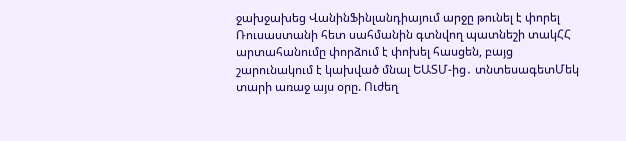ջախջախեց ՎանինՖինլանդիայում արջը թունել է փորել Ռուսաստանի հետ սահմանին գտնվող պատնեշի տակՀՀ արտահանումը փորձում է փոխել հասցեն, բայց շարունակում է կախված մնալ ԵԱՏՄ-ից․ տնտեսագետՄեկ տարի առաջ այս օրը. Ուժեղ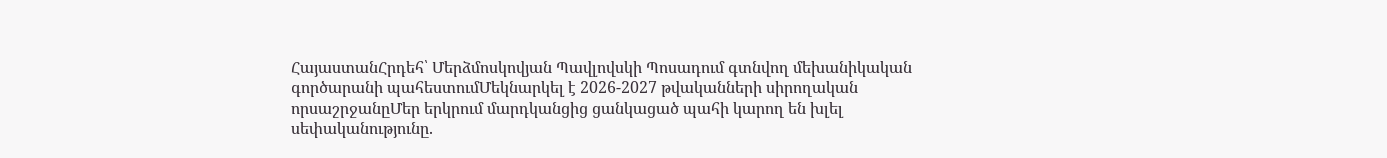ՀայաստանՀրդեհ՝ Մերձմոսկովյան Պավլովսկի Պոսադում գտնվող մեխանիկական գործարանի պահեստումՄեկնարկել է 2026-2027 թվականների սիրողական որսաշրջանըՄեր երկրում մարդկանցից ցանկացած պահի կարող են խլել սեփականությունը.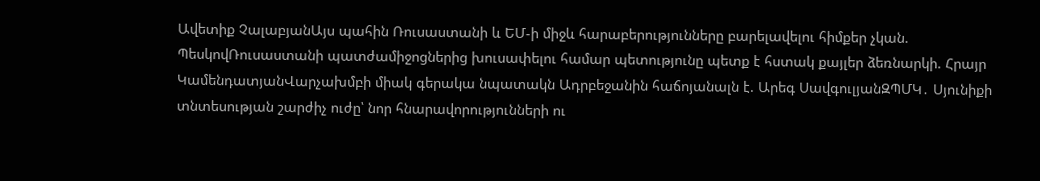Ավետիք ՉալաբյանԱյս պահին Ռուսաստանի և ԵՄ-ի միջև հարաբերությունները բարելավելու հիմքեր չկան. ՊեսկովՌուսաստանի պատժամիջոցներից խուսափելու համար պետությունը պետք է հստակ քայլեր ձեռնարկի. Հրայր ԿամենդատյանՎարչախմբի միակ գերակա նպատակն Ադրբեջանին հաճոյանալն է. Արեգ ՍավգուլյանԶՊՄԿ․ Սյունիքի տնտեսության շարժիչ ուժը՝ նոր հնարավորությունների ու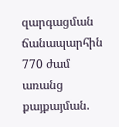զարգացման ճանապարհին 770 ժամ առանց քայքայման.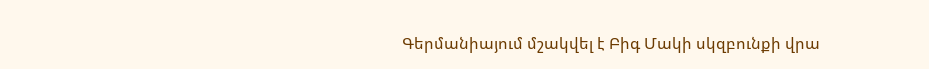Գերմանիայում մշակվել է Բիգ Մակի սկզբունքի վրա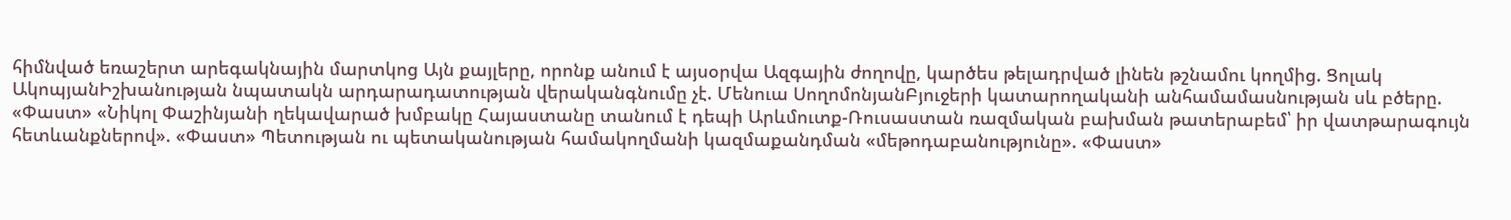հիմնված եռաշերտ արեգակնային մարտկոց Այն քայլերը, որոնք անում է այսօրվա Ազգային ժողովը, կարծես թելադրված լինեն թշնամու կողմից. Ցոլակ ԱկոպյանԻշխանության նպատակն արդարադատության վերականգնումը չէ. Մենուա ՍողոմոնյանԲյուջերի կատարողականի անհամամասնության սև բծերը. «Փաստ» «Նիկոլ Փաշինյանի ղեկավարած խմբակը Հայաստանը տանում է դեպի Արևմուտք-Ռուսաստան ռազմական բախման թատերաբեմ՝ իր վատթարագույն հետևանքներով». «Փաստ» Պետության ու պետականության համակողմանի կազմաքանդման «մեթոդաբանությունը». «Փաստ»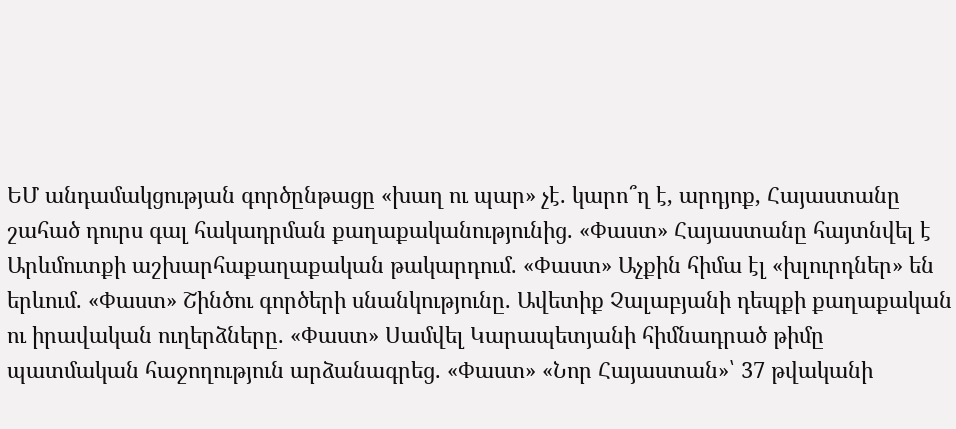ԵՄ անդամակցության գործընթացը «խաղ ու պար» չէ. կարո՞ղ է, արդյոք, Հայաստանը շահած դուրս գալ հակադրման քաղաքականությունից. «Փաստ» Հայաստանը հայտնվել է Արևմուտքի աշխարհաքաղաքական թակարդում. «Փաստ» Աչքին հիմա էլ «խլուրդներ» են երևում. «Փաստ» Շինծու գործերի սնանկությունը. Ավետիք Չալաբյանի դեպքի քաղաքական ու իրավական ուղերձները. «Փաստ» Սամվել Կարապետյանի հիմնադրած թիմը պատմական հաջողություն արձանագրեց. «Փաստ» «Նոր Հայաստան»՝ 37 թվականի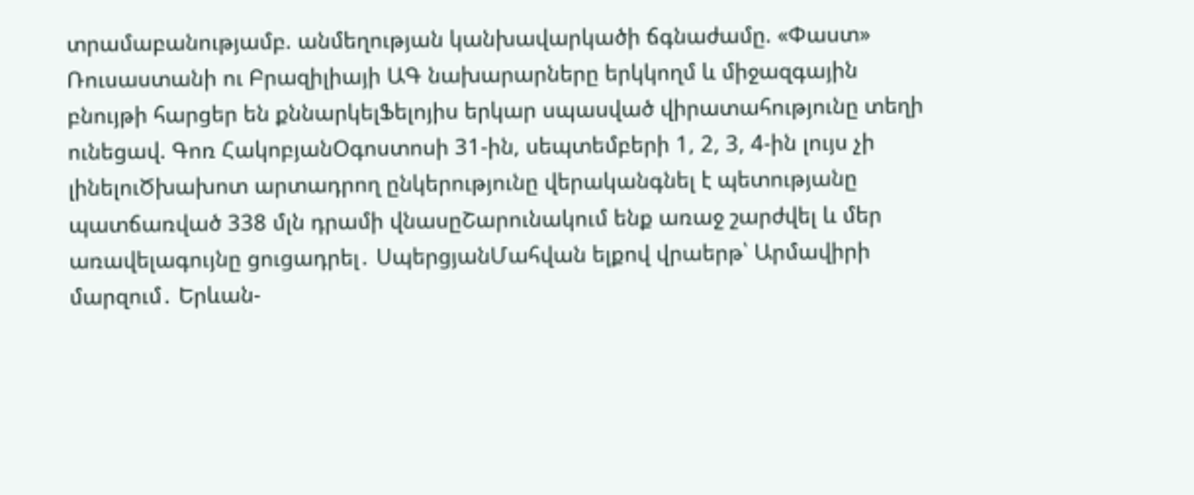տրամաբանությամբ. անմեղության կանխավարկածի ճգնաժամը. «Փաստ» Ռուսաստանի ու Բրազիլիայի ԱԳ նախարարները երկկողմ և միջազգային բնույթի հարցեր են քննարկելՖելոյիս երկար սպասված վիրատահությունը տեղի ունեցավ. Գոռ ՀակոբյանՕգոստոսի 31-ին, սեպտեմբերի 1, 2, 3, 4-ին լույս չի լինելուԾխախոտ արտադրող ընկերությունը վերականգնել է պետությանը պատճառված 338 մլն դրամի վնասըՇարունակում ենք առաջ շարժվել և մեր առավելագույնը ցուցադրել․ ՍպերցյանՄահվան ելքով վրաերթ՝ Արմավիրի մարզում․ Երևան-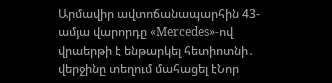Արմավիր ավտոճանապարհին 43-ամյա վարորդը «Mercedes»-ով վրաերթի է ենթարկել հետիոտնի․ վերջինը տեղում մահացել էՆոր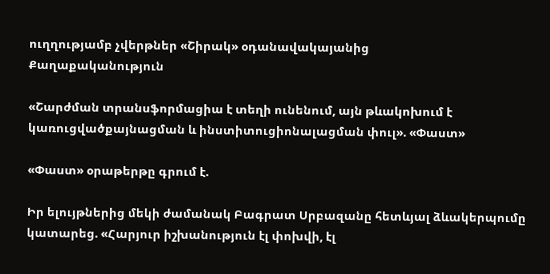ուղղությամբ չվերթներ «Շիրակ» օդանավակայանից
Քաղաքականություն

«Շարժման տրանսֆորմացիա է տեղի ունենում, այն թևակոխում է կառուցվածքայնացման և ինստիտուցիոնալացման փուլ». «Փաստ»

«Փաստ» օրաթերթը գրում է.

Իր ելույթներից մեկի ժամանակ Բագրատ Սրբազանը հետևյալ ձևակերպումը կատարեց. «Հարյուր իշխանություն էլ փոխվի, էլ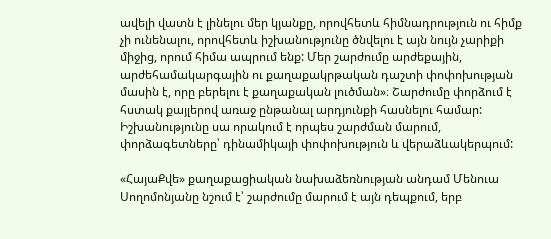ավելի վատն է լինելու մեր կյանքը, որովհետև հիմնադրություն ու հիմք չի ունենալու, որովհետև իշխանությունը ծնվելու է այն նույն չարիքի միջից, որում հիմա ապրում ենք: Մեր շարժումը արժեքային, արժեհամակարգային ու քաղաքակրթական դաշտի փոփոխության մասին է, որը բերելու է քաղաքական լուծման»։ Շարժումը փորձում է հստակ քայլերով առաջ ընթանալ արդյունքի հասնելու համար: Իշխանությունը սա որակում է որպես շարժման մարում, փորձագետները՝ դինամիկայի փոփոխություն և վերաձևակերպում:

«ՀայաՔվե» քաղաքացիական նախաձեռնության անդամ Մենուա Սողոմոնյանը նշում է՝ շարժումը մարում է այն դեպքում, երբ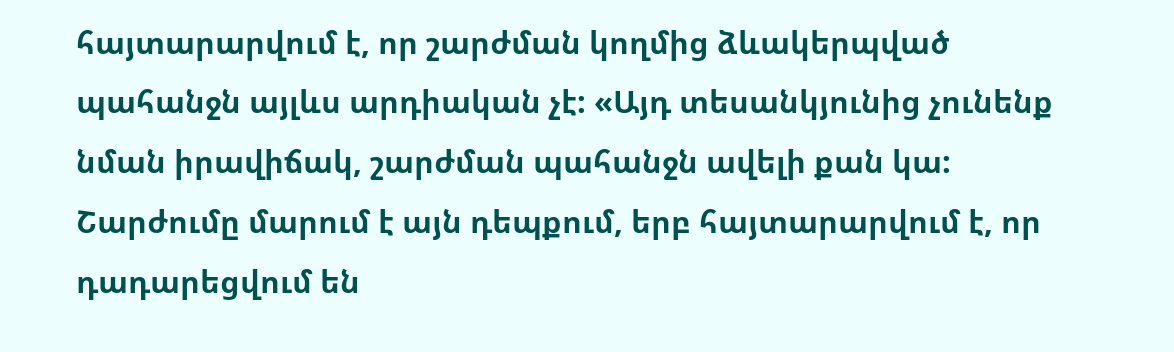հայտարարվում է, որ շարժման կողմից ձևակերպված պահանջն այլևս արդիական չէ: «Այդ տեսանկյունից չունենք նման իրավիճակ, շարժման պահանջն ավելի քան կա: Շարժումը մարում է այն դեպքում, երբ հայտարարվում է, որ դադարեցվում են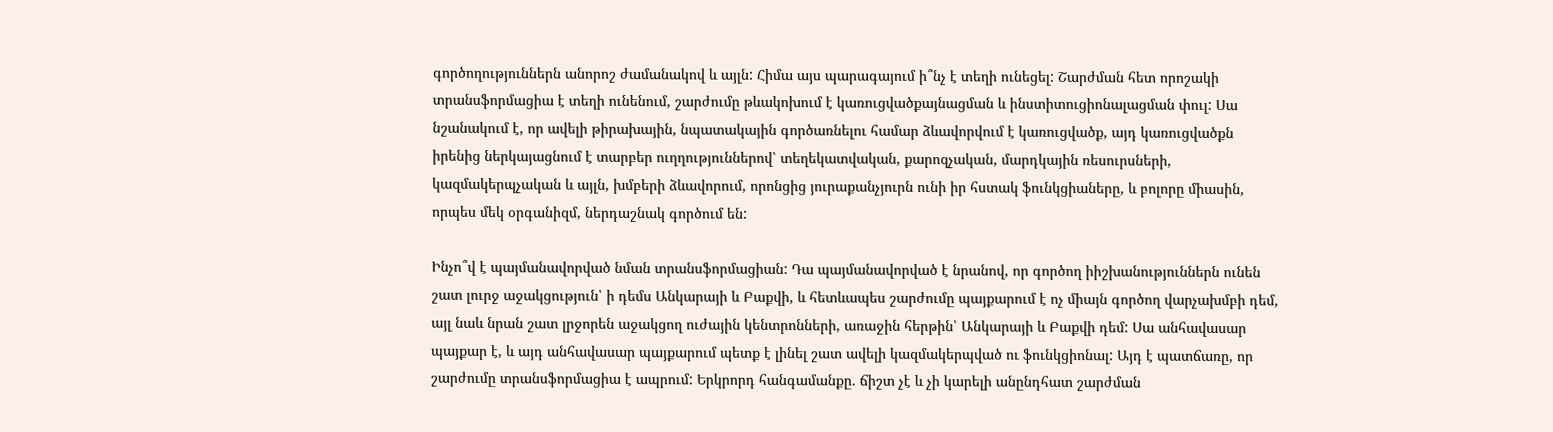գործողություններն անորոշ ժամանակով և այլն: Հիմա այս պարագայում ի՞նչ է տեղի ունեցել: Շարժման հետ որոշակի տրանսֆորմացիա է տեղի ունենում, շարժումը թևակոխում է կառուցվածքայնացման և ինստիտուցիոնալացման փուլ: Սա նշանակում է, որ ավելի թիրախային, նպատակային գործառնելու համար ձևավորվում է կառուցվածք, այդ կառուցվածքն իրենից ներկայացնում է տարբեր ուղղություններով՝ տեղեկատվական, քարոզչական, մարդկային ռեսուրսների, կազմակերպչական և այլն, խմբերի ձևավորում, որոնցից յուրաքանչյուրն ունի իր հստակ ֆունկցիաները, և բոլորը միասին, որպես մեկ օրգանիզմ, ներդաշնակ գործում են:

Ինչո՞վ է պայմանավորված նման տրանսֆորմացիան: Դա պայմանավորված է նրանով, որ գործող իիշխանություններն ունեն շատ լուրջ աջակցություն՝ ի դեմս Անկարայի և Բաքվի, և հետևապես շարժումը պայքարում է ոչ միայն գործող վարչախմբի դեմ, այլ նաև նրան շատ լրջորեն աջակցող ուժային կենտրոնների, առաջին հերթին՝ Անկարայի և Բաքվի դեմ: Սա անհավասար պայքար է, և այդ անհավասար պայքարում պետք է լինել շատ ավելի կազմակերպված ու ֆունկցիոնալ: Այդ է պատճառը, որ շարժումը տրանսֆորմացիա է ապրում: Երկրորդ հանգամանքը. ճիշտ չէ և չի կարելի անընդհատ շարժման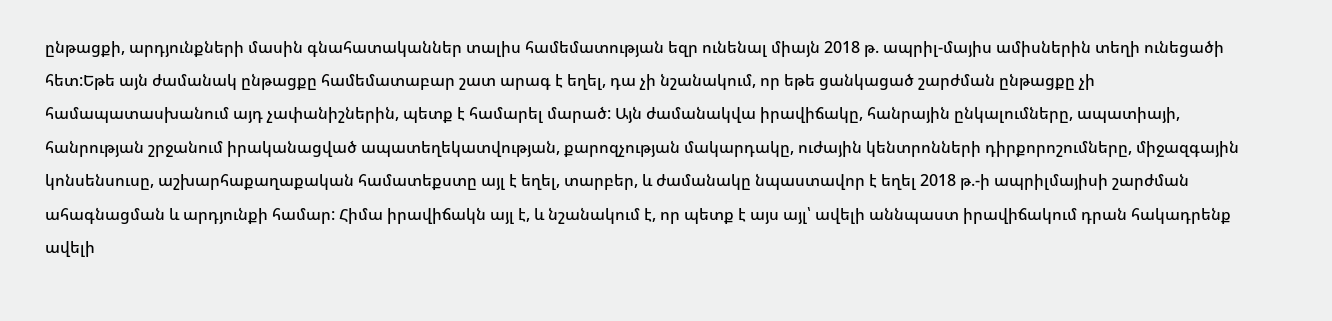ընթացքի, արդյունքների մասին գնահատականներ տալիս համեմատության եզր ունենալ միայն 2018 թ. ապրիլ-մայիս ամիսներին տեղի ունեցածի հետ:Եթե այն ժամանակ ընթացքը համեմատաբար շատ արագ է եղել, դա չի նշանակում, որ եթե ցանկացած շարժման ընթացքը չի համապատասխանում այդ չափանիշներին, պետք է համարել մարած: Այն ժամանակվա իրավիճակը, հանրային ընկալումները, ապատիայի, հանրության շրջանում իրականացված ապատեղեկատվության, քարոզչության մակարդակը, ուժային կենտրոնների դիրքորոշումները, միջազգային կոնսենսուսը, աշխարհաքաղաքական համատեքստը այլ է եղել, տարբեր, և ժամանակը նպաստավոր է եղել 2018 թ.-ի ապրիլմայիսի շարժման ահագնացման և արդյունքի համար: Հիմա իրավիճակն այլ է, և նշանակում է, որ պետք է այս այլ՝ ավելի աննպաստ իրավիճակում դրան հակադրենք ավելի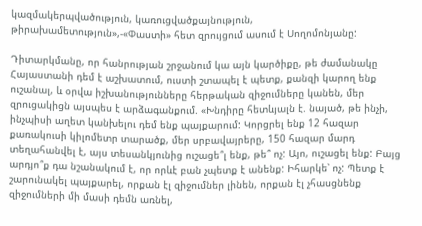կազմակերպվածություն, կառուցվածքայնություն, թիրախամետություն»,-«Փաստի» հետ զրույցում ասում է Սողոմոնյանը:

Դիտարկմանը, որ հանրության շրջանում կա այն կարծիքը, թե ժամանակը Հայաստանի դեմ է աշխատում, ուստի շտապել է պետք, քանզի կարող ենք ուշանալ, և օրվա իշխանությունները հերթական զիջումները կանեն, մեր զրուցակիցն այսպես է արձագանքում. «Խնդիրը հետևյալն է. նայած, թե ինչի, ինչպիսի աղետ կանխելու դեմ ենք պայքարում: Կորցրել ենք 12 հազար քառակուսի կիլոմետր տարածք, մեր սրբավայրերը, 150 հազար մարդ տեղահանվել է, այս տեսանկյունից ուշացե՞լ ենք, թե՞ ոչ: Այո, ուշացել ենք: Բայց արդյո՞ք դա նշանակում է, որ որևէ բան չպետք է անենք: Իհարկե՝ ոչ: Պետք է շարունակել պայքարել, որքան էլ զիջումներ լինեն, որքան էլ չհասցնենք զիջումների մի մասի դեմն առնել,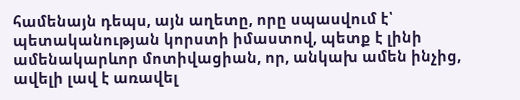համենայն դեպս, այն աղետը, որը սպասվում է՝ պետականության կորստի իմաստով, պետք է լինի ամենակարևոր մոտիվացիան, որ, անկախ ամեն ինչից, ավելի լավ է առավել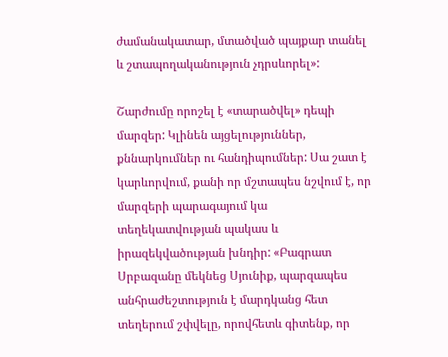ժամանակատար, մտածված պայքար տանել և շտապողականություն չդրսևորել»:

Շարժումը որոշել է «տարածվել» դեպի մարզեր: Կլինեն այցելություններ, քննարկումներ ու հանդիպումներ: Սա շատ է կարևորվում, քանի որ մշտապես նշվում է, որ մարզերի պարագայում կա տեղեկատվության պակաս և իրազեկվածության խնդիր: «Բագրատ Սրբազանը մեկնեց Սյունիք, պարզապես անհրաժեշտություն է մարդկանց հետ տեղերում շփվելը, որովհետև գիտենք, որ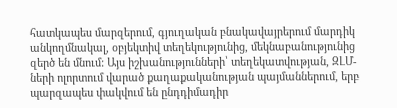հատկապես մարզերում, գյուղական բնակավայրերում մարդիկ անկողմնակալ, օբյեկտիվ տեղեկությունից, մեկնաբանությունից զերծ են մնում: Այս իշխանությունների՝ տեղեկատվության, ԶԼՄ-ների ոլորտում վարած քաղաքականության պայմաններում, երբ պարզապես փակվում են ընդդիմադիր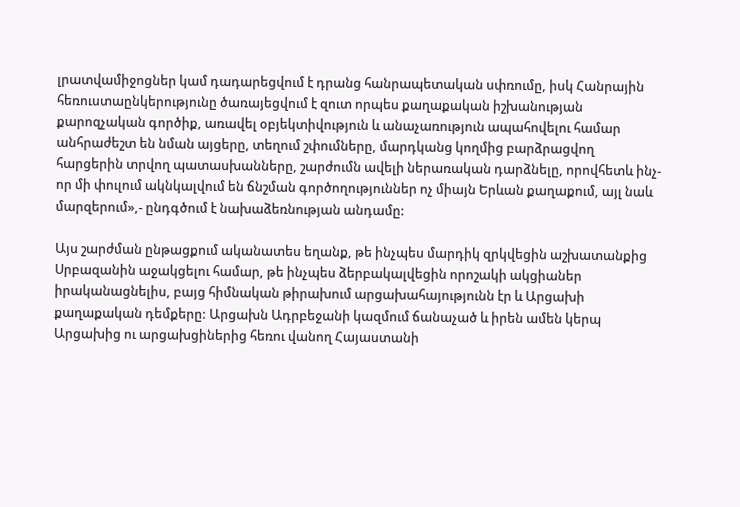լրատվամիջոցներ կամ դադարեցվում է դրանց հանրապետական սփռումը, իսկ Հանրային հեռուստաընկերությունը ծառայեցվում է զուտ որպես քաղաքական իշխանության քարոզչական գործիք, առավել օբյեկտիվություն և անաչառություն ապահովելու համար անհրաժեշտ են նման այցերը, տեղում շփումները, մարդկանց կողմից բարձրացվող հարցերին տրվող պատասխանները, շարժումն ավելի ներառական դարձնելը, որովհետև ինչ-որ մի փուլում ակնկալվում են ճնշման գործողություններ ոչ միայն Երևան քաղաքում, այլ նաև մարզերում»,- ընդգծում է նախաձեռնության անդամը:

Այս շարժման ընթացքում ականատես եղանք, թե ինչպես մարդիկ զրկվեցին աշխատանքից Սրբազանին աջակցելու համար, թե ինչպես ձերբակալվեցին որոշակի ակցիաներ իրականացնելիս, բայց հիմնական թիրախում արցախահայությունն էր և Արցախի քաղաքական դեմքերը: Արցախն Ադրբեջանի կազմում ճանաչած և իրեն ամեն կերպ Արցախից ու արցախցիներից հեռու վանող Հայաստանի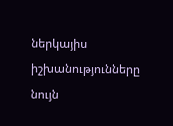ներկայիս իշխանությունները նույն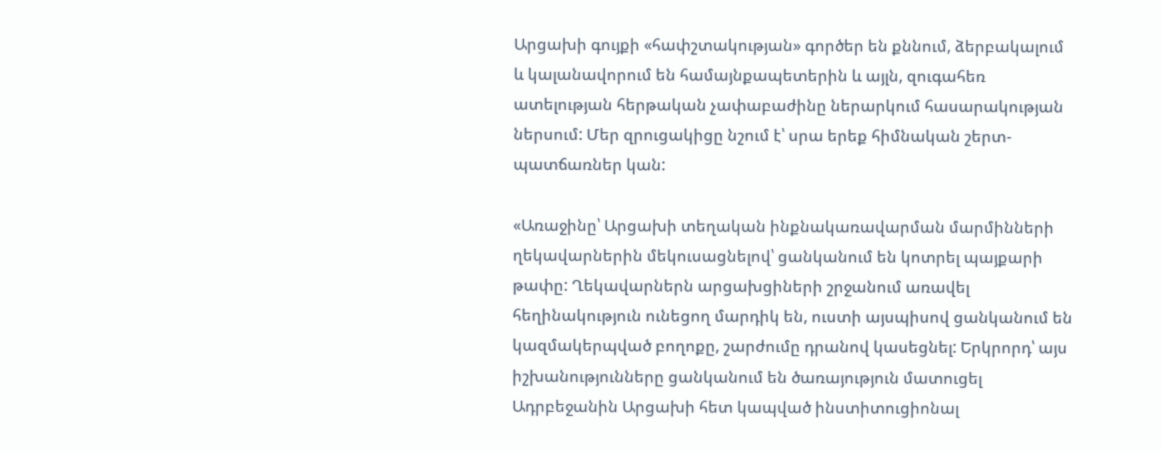Արցախի գույքի «հափշտակության» գործեր են քննում, ձերբակալում և կալանավորում են համայնքապետերին և այլն, զուգահեռ ատելության հերթական չափաբաժինը ներարկում հասարակության ներսում: Մեր զրուցակիցը նշում է՝ սրա երեք հիմնական շերտ-պատճառներ կան:

«Առաջինը՝ Արցախի տեղական ինքնակառավարման մարմինների ղեկավարներին մեկուսացնելով՝ ցանկանում են կոտրել պայքարի թափը: Ղեկավարներն արցախցիների շրջանում առավել հեղինակություն ունեցող մարդիկ են, ուստի այսպիսով ցանկանում են կազմակերպված բողոքը, շարժումը դրանով կասեցնել: Երկրորդ՝ այս իշխանությունները ցանկանում են ծառայություն մատուցել Ադրբեջանին Արցախի հետ կապված ինստիտուցիոնալ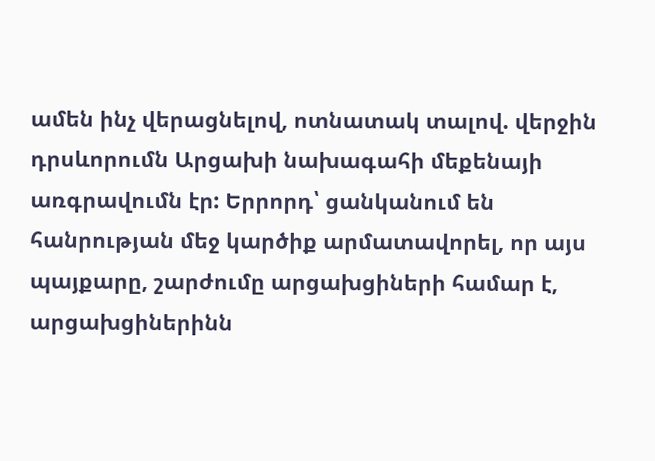ամեն ինչ վերացնելով, ոտնատակ տալով. վերջին դրսևորումն Արցախի նախագահի մեքենայի առգրավումն էր: Երրորդ՝ ցանկանում են հանրության մեջ կարծիք արմատավորել, որ այս պայքարը, շարժումը արցախցիների համար է, արցախցիներինն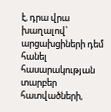է, դրա վրա խաղալով՝ արցախցիների դեմ հանել հասարակության տարբեր հատվածների,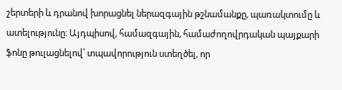շերտերի և դրանով խորացնել ներազգային թշնամանքը, պառակտումը և ատելությունը: Այդպիսով, համազգային, համաժողովրդական պայքարի ֆոնը թուլացնելով՝ տպավորություն ստեղծել, որ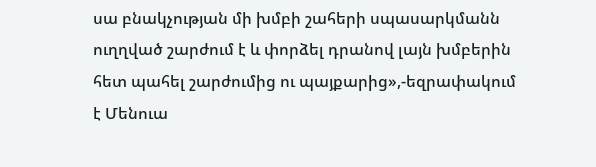սա բնակչության մի խմբի շահերի սպասարկմանն ուղղված շարժում է և փորձել դրանով լայն խմբերին հետ պահել շարժումից ու պայքարից»,-եզրափակում է Մենուա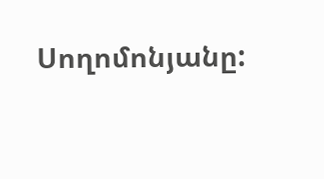Սողոմոնյանը: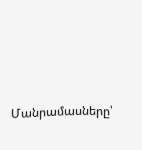Մանրամասները՝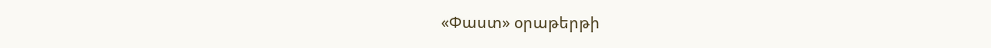«Փաստ» օրաթերթի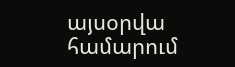այսօրվա համարում